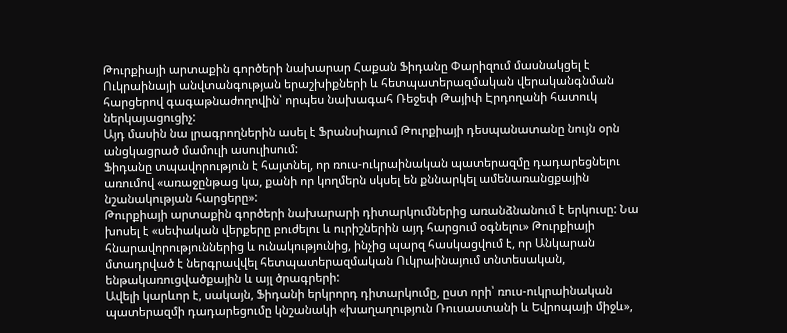Թուրքիայի արտաքին գործերի նախարար Հաքան Ֆիդանը Փարիզում մասնակցել է Ուկրաինայի անվտանգության երաշխիքների և հետպատերազմական վերականգնման հարցերով գագաթնաժողովին՝ որպես նախագահ Ռեջեփ Թայիփ Էրդողանի հատուկ ներկայացուցիչ:
Այդ մասին նա լրագրողներին ասել է Ֆրանսիայում Թուրքիայի դեսպանատանը նույն օրն անցկացրած մամուլի ասուլիսում:
Ֆիդանը տպավորություն է հայտնել, որ ռուս-ուկրաինական պատերազմը դադարեցնելու առումով «առաջընթաց կա, քանի որ կողմերն սկսել են քննարկել ամենառանցքային նշանակության հարցերը»:
Թուրքիայի արտաքին գործերի նախարարի դիտարկումներից առանձնանում է երկուսը: Նա խոսել է «սեփական վերքերը բուժելու և ուրիշներին այդ հարցում օգնելու» Թուրքիայի հնարավորություններից և ունակությունից, ինչից պարզ հասկացվում է, որ Անկարան մտադրված է ներգրավվել հետպատերազմական Ուկրաինայում տնտեսական, ենթակառուցվածքային և այլ ծրագրերի:
Ավելի կարևոր է, սակայն, Ֆիդանի երկրորդ դիտարկումը, ըստ որի՝ ռուս-ուկրաինական պատերազմի դադարեցումը կնշանակի «խաղաղություն Ռուսաստանի և Եվրոպայի միջև»,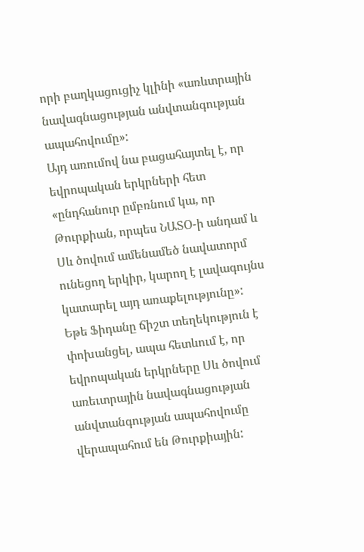որի բաղկացուցիչ կլինի «առևտրային նավագնացության անվտանգության ապահովումը»:
Այդ առումով նա բացահայտել է, որ եվրոպական երկրների հետ «ընդհանուր ըմբռնում կա, որ Թուրքիան, որպես ՆԱՏՕ-ի անդամ և Սև ծովում ամենամեծ նավատորմ ունեցող երկիր, կարող է լավագույնս կատարել այդ առաքելությունը»:
Եթե Ֆիդանը ճիշտ տեղեկություն է փոխանցել, ապա հետևում է, որ եվրոպական երկրները Սև ծովում առեւտրային նավագնացության անվտանգության ապահովումը վերապահում են Թուրքիային: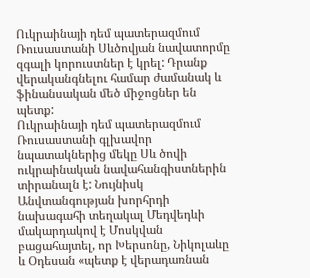Ուկրաինայի դեմ պատերազմում Ռուսաստանի Սևծովյան նավատորմը զգալի կորուստներ է կրել: Դրանք վերականգնելու համար ժամանակ և ֆինանսական մեծ միջոցներ են պետք:
Ուկրաինայի դեմ պատերազմում Ռուսաստանի գլխավոր նպատակներից մեկը Սև ծովի ուկրաինական նավահանգիստներին տիրանալն է: Նույնիսկ Անվտանգության խորհրդի նախագահի տեղակալ Մեդվեդևի մակարդակով է Մոսկվան բացահայտել, որ Խերսոնը, Նիկոլաևը և Օդեսան «պետք է վերադառնան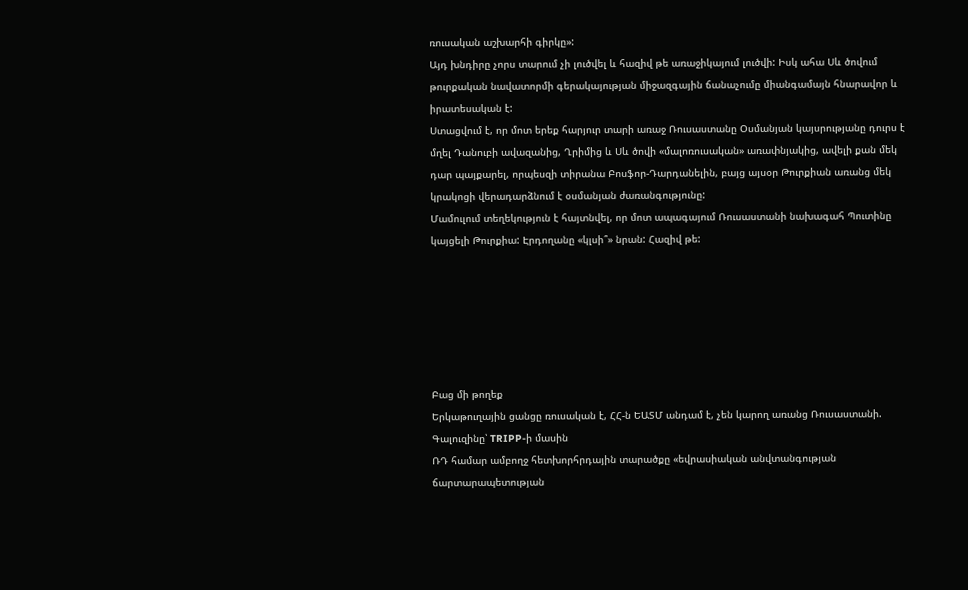ռուսական աշխարհի գիրկը»:
Այդ խնդիրը չորս տարում չի լուծվել և հազիվ թե առաջիկայում լուծվի: Իսկ ահա Սև ծովում թուրքական նավատորմի գերակայության միջազգային ճանաչումը միանգամայն հնարավոր և իրատեսական է:
Ստացվում է, որ մոտ երեք հարյուր տարի առաջ Ռուսաստանը Օսմանյան կայսրությանը դուրս է մղել Դանուբի ավազանից, Ղրիմից և Սև ծովի «մալոռուսական» առափնյակից, ավելի քան մեկ դար պայքարել, որպեսզի տիրանա Բոսֆոր-Դարդանելին, բայց այսօր Թուրքիան առանց մեկ կրակոցի վերադարձնում է օսմանյան ժառանգությունը:
Մամուլում տեղեկություն է հայտնվել, որ մոտ ապագայում Ռուսաստանի նախագահ Պուտինը կայցելի Թուրքիա: Էրդողանը «կլսի՞» նրան: Հազիվ թե:






Բաց մի թողեք
Երկաթուղային ցանցը ռուսական է, ՀՀ-ն ԵԱՏՄ անդամ է, չեն կարող առանց Ռուսաստանի. Գալուզինը՝ TRIPP-ի մասին
ՌԴ համար ամբողջ հետխորհրդային տարածքը «եվրասիական անվտանգության ճարտարապետության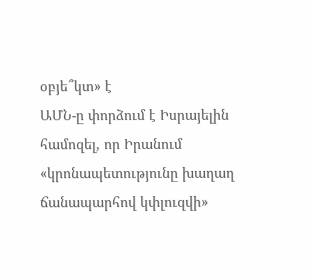օբյե՞կտ» է
ԱՄՆ-ը փորձում է Իսրայելին համոզել, որ Իրանում «կրոնապետությունը խաղաղ ճանապարհով կփլուզվի»